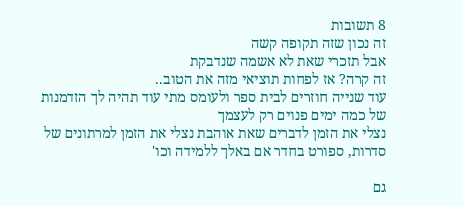8 תשובות
זה נכון שזה תקופה קשה
אבל תזכרי שאת לא אשמה שנדבקת
זה קרה? אז לפחות תוציאי מזה את הטוב..
עוד שנייה חוזרים לבית ספר ולעומס מתי עוד תהיה לך הזדמנות של כמה ימים פנוים רק לעצמך
נצלי את הזמן לדברים שאת אוהבת נצלי את הזמן למרתונים של סדרות, ספורט בחדר אם באלך ללמידה וכו'

גם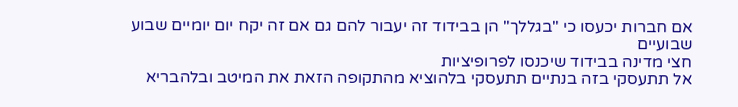אם חברות יכעסו כי "בגללך" הן בבידוד זה יעבור להם גם אם זה יקח יום יומיים שבוע שבועיים
חצי מדינה בבידוד שיכנסו לפרופיציות
אל תתעסקי בזה בנתיים תתעסקי בלהוציא מהתקופה הזאת את המיטב ובלהבריא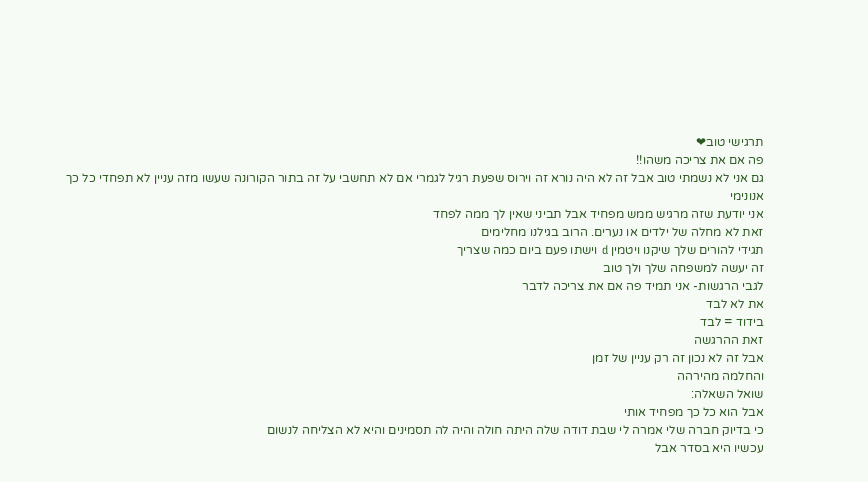תרגישי טוב❤
פה אם את צריכה משהו!!
גם אני לא נשמתי טוב אבל זה לא היה נורא זה וירוס שפעת רגיל לגמרי אם לא תחשבי על זה בתור הקורונה שעשו מזה עניין לא תפחדי כל כך
אנונימי
אני יודעת שזה מרגיש ממש מפחיד אבל תביני שאין לך ממה לפחד
זאת לא מחלה של ילדים או נערים. הרוב בגילנו מחלימים
תגידי להורים שלך שיקנו ויטמין d וישתו פעם ביום כמה שצריך
זה יעשה למשפחה שלך ולך טוב
לגבי הרגשות- אני תמיד פה אם את צריכה לדבר
את לא לבד
בידוד = לבד
זאת ההרגשה
אבל זה לא נכון זה רק עניין של זמן
והחלמה מהירהה
שואל השאלה:
אבל הוא כל כך מפחיד אותי
כי בדיוק חברה שלי אמרה לי שבת דודה שלה היתה חולה והיה לה תסמינים והיא לא הצליחה לנשום
עכשיו היא בסדר אבל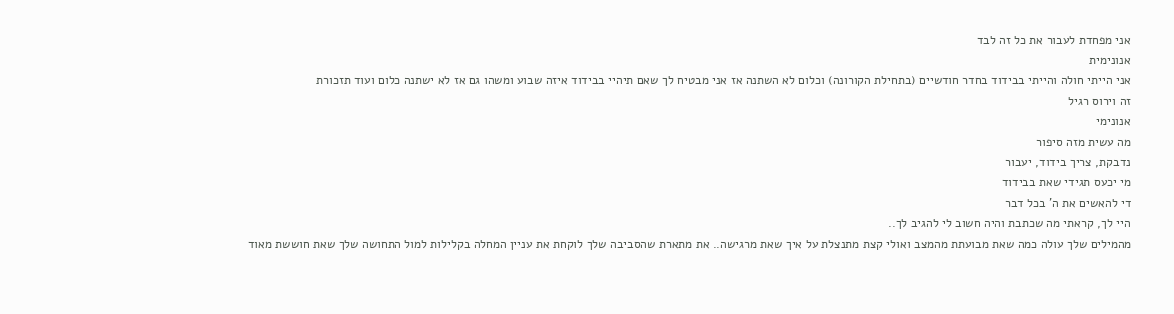אני מפחדת לעבור את כל זה לבד
אנונימית
אני הייתי חולה והייתי בבידוד בחדר חודשיים (בתחילת הקורונה) וכלום לא השתנה אז אני מבטיח לך שאם תיהיי בבידוד איזה שבוע ומשהו גם אז לא ישתנה כלום ועוד תזכורת
זה וירוס רגיל
אנונימי
מה עשית מזה סיפור
נדבקת, צריך בידוד, יעבור
מי יכעס תגידי שאת בבידוד
די להאשים את ה' בכל דבר
היי לך, קראתי מה שכתבת והיה חשוב לי להגיב לך..
מהמילים שלך עולה כמה שאת מבועתת מהמצב ואולי קצת מתנצלת על איך שאת מרגישה.. את מתארת שהסביבה שלך לוקחת את עניין המחלה בקלילות למול התחושה שלך שאת חוששת מאוד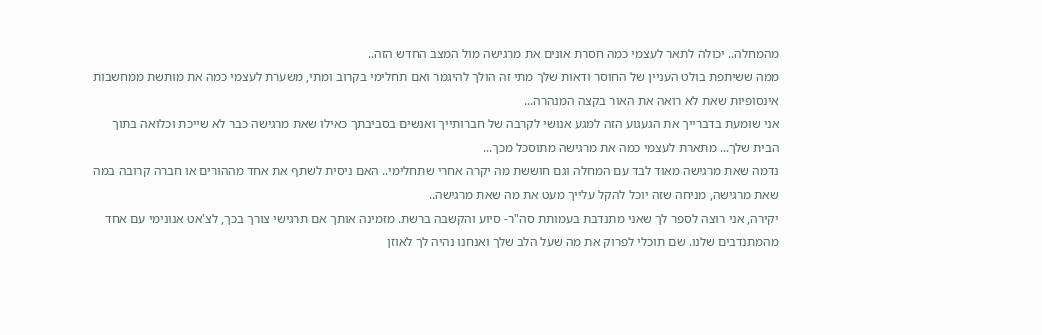מהמחלה.. יכולה לתאר לעצמי כמה חסרת אונים את מרגישה מול המצב החדש הזה..
ממה ששיתפת בולט העניין של החוסר ודאות שלך מתי זה הולך להיגמר ואם תחלימי בקרוב ומתי, משערת לעצמי כמה את מותשת ממחשבות אינסופיות שאת לא רואה את האור בקצה המנהרה...
אני שומעת בדברייך את הגעגוע הזה למגע אנושי לקרבה של חברותייך ואנשים בסביבתך כאילו שאת מרגישה כבר לא שייכת וכלואה בתוך הבית שלך... מתארת לעצמי כמה את מרגישה מתוסכל מכך...
נדמה שאת מרגישה מאוד לבד עם המחלה וגם חוששת מה יקרה אחרי שתחלימי.. האם ניסית לשתף את אחד מההורים או חברה קרובה במה שאת מרגישה, מניחה שזה יוכל להקל עלייך מעט את מה שאת מרגישה..
יקירה, אני רוצה לספר לך שאני מתנדבת בעמותת סה"ר- סיוע והקשבה ברשת. מזמינה אותך אם תרגישי צורך בכך, לצ'אט אנונימי עם אחד מהמתנדבים שלנו. שם תוכלי לפרוק את מה שעל הלב שלך ואנחנו נהיה לך לאוזן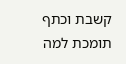קשבת וכתף תומכת למה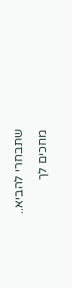שתבחרי להביא..
מחכים לך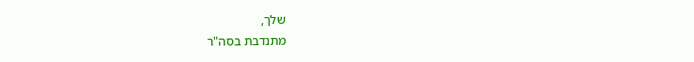שלך,
מתנדבת בסה"ר